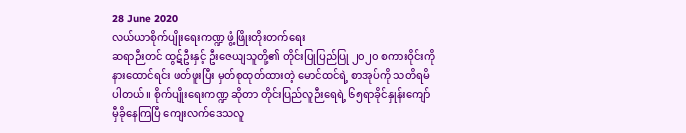28 June 2020
လယ်ယာစိုက်ပျိုးရေးကဏ္ဍ ဖွံ့ဖြိုးတိုးတက်ရေး
ဆရာဉီးတင် ထွဋ်ဦးနှင့် ဦးဇေယျသူတို့၏ တိုင်းပြုပြည်ပြု ၂၀၂၀ စကားဝိုင်းကိုနားထောင်ရင်း ဖတ်ဖူးပြီး မှတ်စုထုတ်ထားတဲ့ မောင်ထင်ရဲ့ စာအုပ်ကို သတိရမိပါတယ်။ စိုက်ပျိုးရေးကဏ္ဍ ဆိုတာ တိုင်းပြည်လူဉီးရေရဲ့ ၆၅ရာခိုင်နှုန်းကျော် မှီခိုနေကြပြီ ကျေးလက်ဒေသလူ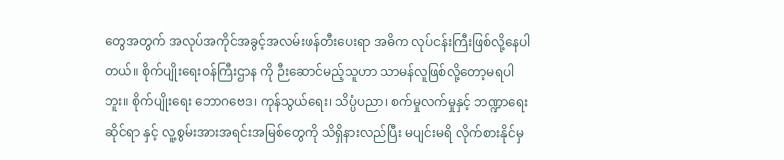တွေအတွက် အလုပ်အကိုင်အခွင့်အလမ်းဖန်တီးပေးရာ အဓိက လုပ်ငန်းကြီးဖြစ်လို့နေပါတယ်။ စိုက်ပျိုးရေးဝန်ကြီးဌာန ကို ဉီးဆောင်မည့်သူဟာ သာမန်လူဖြစ်လို့တော့မရပါဘူး။ စိုက်ပျိုးရေး ဘောဂဗေဒ၊ ကုန်သွယ်ရေး၊ သိပ္ပံပညာ၊ စက်မှုလက်မှုနှင့် ဘဏ္ဍာရေးဆိုင်ရာ နှင့် လူ့စွမ်းအားအရင်းအမြစ်တွေကို သိရှိနားလည်ပြီး မပျင်းမရိ လိုက်စားနိုင်မှ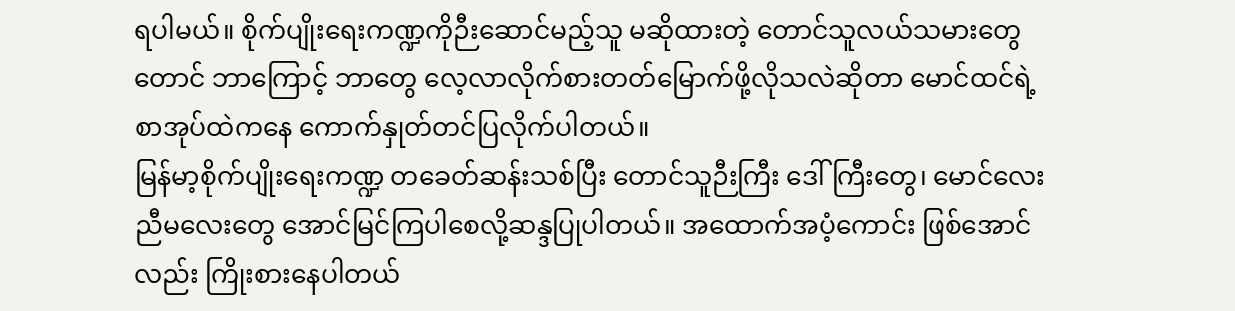ရပါမယ်။ စိုက်ပျိုးရေးကဏ္ဍကိုဉီးဆောင်မည့်သူ မဆိုထားတဲ့ တောင်သူလယ်သမားတွေ တောင် ဘာကြောင့် ဘာတွေ လေ့လာလိုက်စားတတ်မြောက်ဖို့လိုသလဲဆိုတာ မောင်ထင်ရဲ့ စာအုပ်ထဲကနေ ကောက်နှုတ်တင်ပြလိုက်ပါတယ်။
မြန်မာ့စိုက်ပျိုးရေးကဏ္ဍ တခေတ်ဆန်းသစ်ပြီး တောင်သူဉီးကြီး ဒေါ်ကြီးတွေ၊ မောင်လေး ညီမလေးတွေ အောင်မြင်ကြပါစေလို့ဆန္ဒပြုပါတယ်။ အထောက်အပံ့ကောင်း ဖြစ်အောင်လည်း ကြိုးစားနေပါတယ်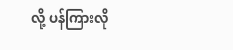လို့ ပန်ကြားလို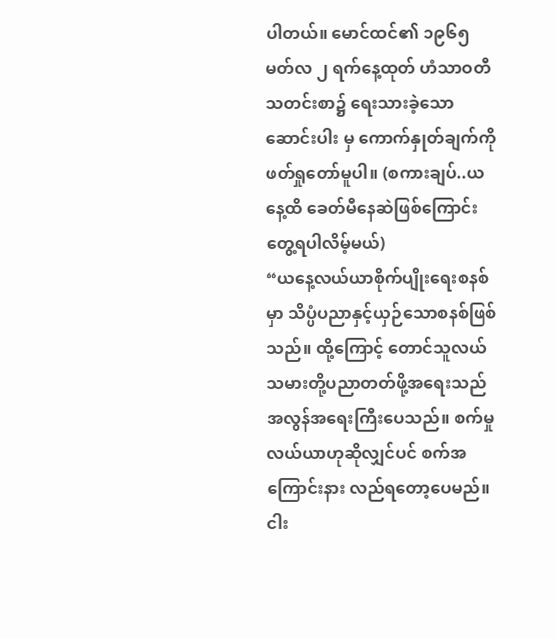ပါတယ်။ မောင်ထင်၏ ၁၉၆၅ မတ်လ ၂ ရက်နေ့ထုတ် ဟံသာဝတီ သတင်းစာ၌ ရေးသားခဲ့သော ဆောင်းပါး မှ ကောက်နှုတ်ချက်ကို ဖတ်ရှုတော်မူပါ။ (စကားချပ်..ယနေ့ထိ ခေတ်မီနေဆဲဖြစ်ကြောင်းတွေ့ရပါလိမ့်မယ်)
“ယနေ့လယ်ယာစိုက်ပျိုးရေးစနစ်မှာ သိပ္ပံပညာနှင့်ယှဉ်သောစနစ်ဖြစ်သည်။ ထို့ကြောင့် တောင်သူလယ် သမားတို့ပညာတတ်ဖို့အရေးသည် အလွန်အရေးကြီးပေသည်။ စက်မှုလယ်ယာဟုဆိုလျှင်ပင် စက်အကြောင်းနား လည်ရတော့ပေမည်။ ငါး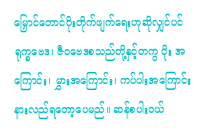မြှောင်တောင်ပိုးတိုက်ဖျက်ရေးဟုဆိုလျှင်ပင် ရုက္ခဗေဒ၊ ဇီဝဗေဒစသည်တို့နှင့်တကွ ပိုး အကြောင်း၊ မွှားအကြောင်း၊ ကပ်ပါးအကြောင်းနားလည်ရတော့ပေမည်။ ဆန်စပါးဝယ်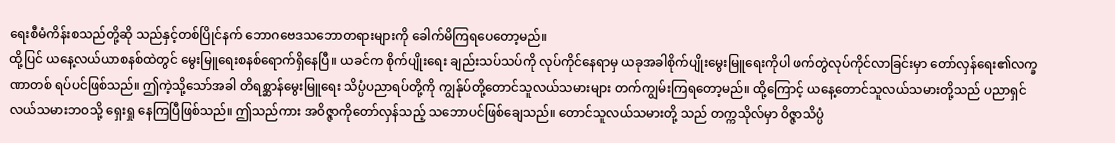ရေးစီမံကိန်းစသည်တို့ဆို သည်နှင့်တစ်ပြိုင်နက် ဘောဂဗေဒသဘောတရားများကို ခေါက်မိကြရပေတော့မည်။
ထို့ပြင် ယနေ့လယ်ယာစနစ်ထဲတွင် မွေးမြူရေးစနစ်ရောက်ရှိနေပြီ။ ယခင်က စိုက်ပျိုးရေး ချည်းသပ်သပ်ကို လုပ်ကိုင်နေရာမှ ယခုအခါစိုက်ပျိုးမွေးမြူရေးကိုပါ ဖက်တွဲလုပ်ကိုင်လာခြင်းမှာ တော်လှန်ရေး၏လက္ခဏာတစ် ရပ်ပင်ဖြစ်သည်။ ဤကဲ့သို့သော်အခါ တိရစ္ဆာန်မွေးမြူရေး သိပ္ပံပညာရပ်တို့ကို ကျွန်ုပ်တို့တောင်သူလယ်သမားများ တက်ကျွမ်းကြရတော့မည်။ ထို့ကြောင့် ယနေ့တောင်သူလယ်သမားတို့သည် ပညာရှင်လယ်သမားဘဝသို့ ရှေးရှု နေကြပြီဖြစ်သည်။ ဤသည်ကား အဝိဇ္ဇာကိုတော်လှန်သည့် သဘောပင်ဖြစ်ချေသည်။ တောင်သူလယ်သမားတို့ သည် တက္ကသိုလ်မှာ ဝိဇ္ဇာသိပ္ပံ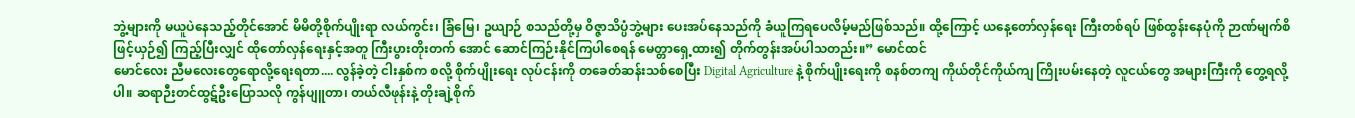ဘွဲ့များကို မယူပဲနေသည့်တိုင်အောင် မိမိတို့စိုက်ပျိုးရာ လယ်ကွင်း၊ ခြံမြေ၊ ဥယျာဉ် စသည်တို့မှ ဝိဇ္ဇာသိပ္ပံဘွဲ့များ ပေးအပ်နေသည်ကို ခံယူကြရပေလိမ့်မည်ဖြစ်သည်။ ထို့ကြောင့် ယနေ့တော်လှန်ရေး ကြီးတစ်ရပ် ဖြစ်ထွန်းနေပုံကို ဉာဏ်မျက်စိဖြင့်ယှဉ်၍ ကြည့်ပြီးလျှင် ထိုတော်လှန်ရေးနှင့်အတူ ကြီးပွားတိုးတက် အောင် ဆောင်ကြဉ်းနိုင်ကြပါစေရန် မေတ္တာရှေ့ထား၍ တိုက်တွန်းအပ်ပါသတည်း။” မောင်ထင်
မောင်လေး ညီမလေးတွေရောလို့ရေးရတာ.... လွန်ခဲ့တဲ့ ငါးနှစ်က စလို့ စိုက်ပျိုးရေး လုပ်ငန်းကို တခေတ်ဆန်းသစ်စေပြီး Digital Agriculture နဲ့ စိုက်ပျိုးရေးကို စနစ်တကျ ကိုယ်တိုင်ကိုယ်ကျ ကြိုးပမ်းနေတဲ့ လူငယ်တွေ အများကြီးကို တွေ့ရလို့ပါ။ ဆရာဉီးတင်ထွဋ်ဦးပြောသလို ကွန်ပျူတာ၊ တယ်လီဖုန်းနဲ့ တိုးချဲ့စိုက်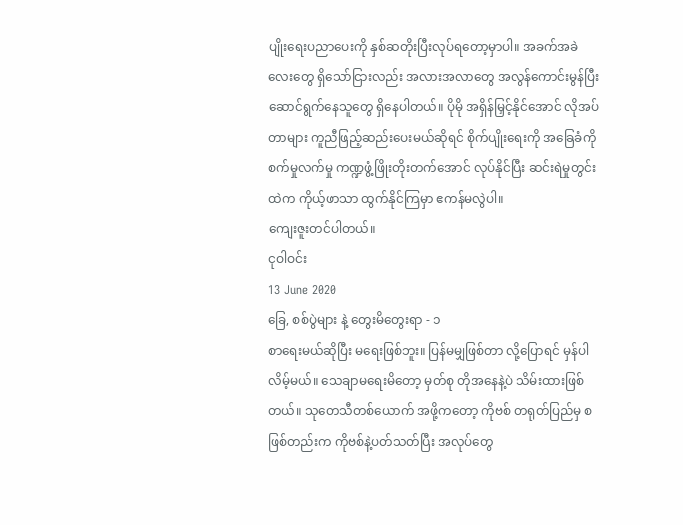ပျိုးရေးပညာပေးကို နှစ်ဆတိုးပြီးလုပ်ရတော့မှာပါ။ အခက်အခဲလေးတွေ ရှိသော်ငြားလည်း အလားအလာတွေ အလွန်ကောင်းမွန်ပြီး ဆောင်ရွက်နေသူတွေ ရှိနေပါတယ်။ ပိုမို အရှိန်မြှင့်နိုင်အောင် လိုအပ်တာများ ကူညီဖြည့်ဆည်းပေးမယ်ဆိုရင် စိုက်ပျိုးရေးကို အခြေခံကို စက်မှုလက်မှု ကဏ္ဍဖွံ့ဖြိုးတိုးတက်အောင် လုပ်နိုင်ပြီး ဆင်းရဲမှုတွင်းထဲက ကိုယ့်ဖာသာ ထွက်နိုင်ကြမှာ ဧကန်မလွဲပါ။
ကျေးဇူးတင်ပါတယ်။
ငုဝါဝင်း
13 June 2020
ခြေ, စစ်ပွဲများ နဲ့ တွေးမိတွေးရာ - ၁
စာရေးမယ်ဆိုပြီး မရေးဖြစ်ဘူး။ ပြန်မမျှဖြစ်တာ လို့ပြောရင် မှန်ပါလိမ့်မယ်။ သေချာမရေးမိတော့ မှတ်စု တိုအနေနဲ့ပဲ သိမ်းထားဖြစ်တယ်။ သုတေသီတစ်ယောက် အဖို့ကတော့ ကိုဗစ် တရုတ်ပြည်မှ စဖြစ်တည်းက ကိုဗစ်နဲ့ပတ်သတ်ပြီး အလုပ်တွေ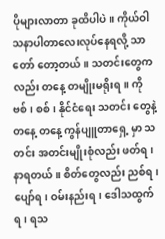ပိုများလာတာ ခုထိပါပဲ။ ကိုယ်ဝါသနာပါတာလေးလုပ်နေရလို့ သာ တော် တော့တယ်။ သတင်းတွေကလည်း တနေ့ တမျိုးမရိုးရ။ ကိုဗစ်၊ စစ်၊ နိုင်ငံရေး သတင်း တွေနဲ့ တနေ့ တနေ့ ကွန်ပျူတာရှေ့ မှာ သတင်း အတင်းမျိုးစုံလည်း ဖတ်ရ၊ နာရတယ်။ စိတ်တွေလည်း ညစ်ရ၊ ပျော်ရ၊ ဝမ်းနည်းရ၊ ဒေါသထွက်ရ၊ ရသ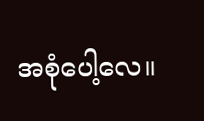အစုံပေါ့လေ။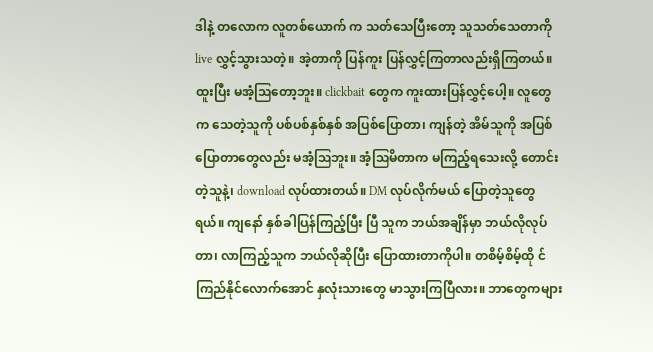ဒါနဲ့ တလောက လူတစ်ယောက် က သတ်သေပြီးတော့ သူသတ်သေတာကို live လွှင့်သွားသတဲ့။ အဲ့တာကို ပြန်ကူး ပြန်လွှင့်ကြတာလည်းရှိကြတယ်။ ထူးပြီး မအံ့ဩတော့ဘူး။ clickbait တွေက ကူးထားပြန်လွှင့်ပေါ့။ လူတွေက သေတဲ့သူကို ပစ်ပစ်နှစ်နှစ် အပြစ်ပြောတာ၊ ကျန်တဲ့ အိမ်သူကို အပြစ်ပြောတာတွေလည်း မအံ့ဩဘူး။ အံ့ဩမိတာက မကြည့်ရသေးလို့ တောင်းတဲ့သူနဲ့၊ download လုပ်ထားတယ်။ DM လုပ်လိုက်မယ် ပြောတဲ့သူတွေရယ်။ ကျနော် နှစ်ခါပြန်ကြည့်ပြီး ပြီ သူက ဘယ်အချိန်မှာ ဘယ်လိုလုပ်တာ၊ လာကြည့်သူက ဘယ်လိုဆိုပြီး ပြောထားတာကိုပါ။ တစိမ့်စိမ့်ထို င်ကြည်နိုင်လောက်အောင် နှလုံးသားတွေ မာသွားကြပြီလား။ ဘာတွေကများ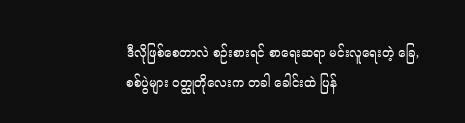ဒီလိုဖြစ်စေတာလဲ စဉ်းစားရင် စာရေးဆရာ မင်းလူရေးတဲ့ ခြေ, စစ်ပွဲများ ဝတ္ထုတိုလေးက တခါ ခေါင်းထဲ ပြန်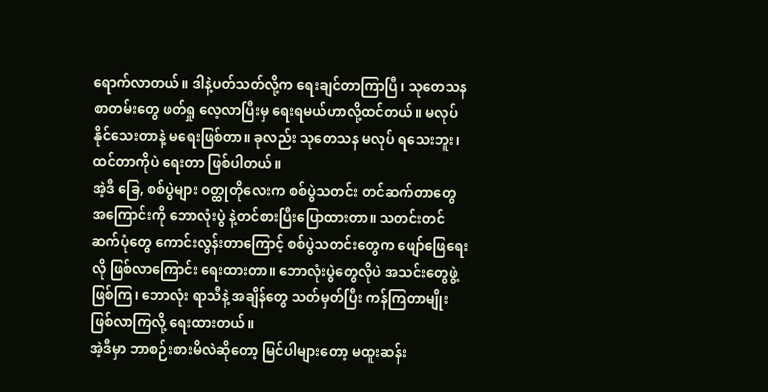ရောက်လာတယ်။ ဒါနဲ့ပတ်သတ်လို့က ရေးချင်တာကြာပြီ၊ သုတေသန စာတမ်းတွေ ဖတ်ရှု လေ့လာပြီးမှ ရေးရမယ်ဟာလို့ထင်တယ်။ မလုပ်နိုင်သေးတာနဲ့ မရေးဖြစ်တာ။ ခုလည်း သုတေသန မလုပ် ရသေးဘူး၊ ထင်တာကိုပဲ ရေးတာ ဖြစ်ပါတယ်။
အဲ့ဒီ ခြေ, စစ်ပွဲများ ဝတ္ထုတိုလေးက စစ်ပွဲသတင်း တင်ဆက်တာတွေ အကြောင်းကို ဘောလုံးပွဲ နဲ့တင်စားပြီးပြောထားတာ။ သတင်းတင်ဆက်ပုံတွေ ကောင်းလွန်းတာကြောင့် စစ်ပွဲသတင်းတွေက ဖျော်ဖြေရေးလို ဖြစ်လာကြောင်း ရေးထားတာ။ ဘောလုံးပွဲတွေလိုပဲ အသင်းတွေဖွဲ့ ဖြစ်ကြ၊ ဘောလုံး ရာသီနဲ့ အချိန်တွေ သတ်မှတ်ပြီး ကန်ကြတာမျိုး ဖြစ်လာကြလို့ ရေးထားတယ်။
အဲ့ဒီမှာ ဘာစဉ်းစားမိလဲဆိုတော့ မြင်ပါများတော့ မထူးဆန်း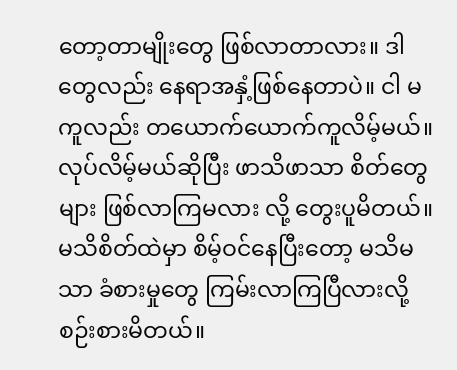တော့တာမျိုးတွေ ဖြစ်လာတာလား။ ဒါတွေလည်း နေရာအနှံ့ဖြစ်နေတာပဲ။ ငါ မကူလည်း တယောက်ယောက်ကူလိမ့်မယ်။ လုပ်လိမ့်မယ်ဆိုပြီး ဖာသိဖာသာ စိတ်တွေများ ဖြစ်လာကြမလား လို့ တွေးပူမိတယ်။ မသိစိတ်ထဲမှာ စိမ့်ဝင်နေပြီးတော့ မသိမသာ ခံစားမှုတွေ ကြမ်းလာကြပြီလားလို့ စဉ်းစားမိတယ်။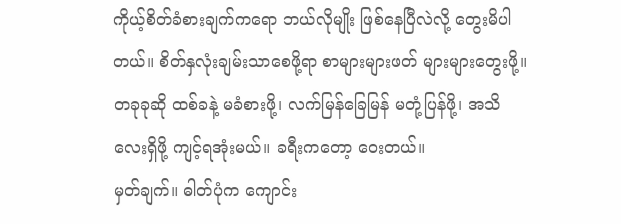ကိုယ့်စိတ်ခံစားချက်ကရော ဘယ်လိုမျိုး ဖြစ်နေပြီလဲလို့ တွေးမိပါတယ်။ စိတ်နှလုံးချမ်းသာစေဖို့ရာ စာများများဖတ် များများတွေးဖို့။ တခုခုဆို ထစ်ခနဲ့ မခံစားဖို့၊ လက်မြန်ခြေမြန် မတုံ့ပြန်ဖို့၊ အသိလေးရှိဖို့ ကျင့်ရအုံးမယ်။ ခရီးကတော့ ဝေးတယ်။
မှတ်ချက်။ ဓါတ်ပုံက ကျောင်း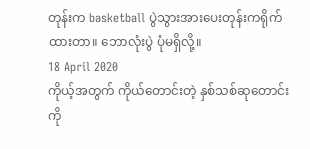တုန်းက basketball ပွဲသွားအားပေးတုန်းကရိုက်ထားတာ။ ဘောလုံးပွဲ ပုံမရှိလို့။
18 April 2020
ကိုယ့်အတွက် ကိုယ်တောင်းတဲ့ နှစ်သစ်ဆုတောင်း
ကို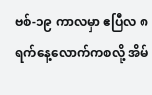ဗစ်-၁၉ ကာလမှာ ဧပြီလ ၈ ရက်နေ့လောက်ကစလို့ အိမ်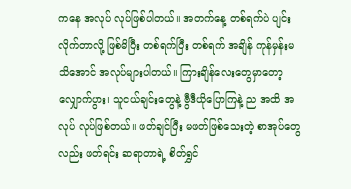ကနေ အလုပ် လုပ်ဖြစ်ပါတယ်။ အတက်နေ့ တစ်ရက်ပဲ ပျင်းလိုက်တာလို့ ဖြစ်မိပြီး တစ်ရက်ပြီး တစ်ရက် အချိန် ကုန်မှန်းမသိအောင် အလုပ်များပါတယ်။ ကြားချိန်လေးတွေမှာတော့ လျှောက်ပွား၊ သူငယ်ချင်းတွေနဲ့ ဗွီဒီယိုပြောကြနဲ့ ည အထိ အလုပ် လုပ်ဖြစ်တယ်။ ဖတ်ချင်ပြီး မဖတ်ဖြစ်သေးတဲ့ စာအုပ်တွေလည်း ဖတ်ရင်း ဆရာတာရဲ့ စိတ်ရွှင်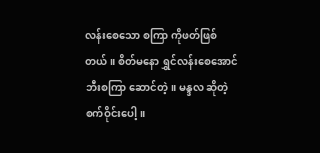လန်းစေသော စကြာ ကိုဖတ်ဖြစ်တယ်။ စိတ်မနော ရွှင်လန်းစေအောင် ဘီးစကြာ ဆောင်တဲ့။ မန္ဒလ ဆိုတဲ့ စက်ဝိုင်းပေါ့။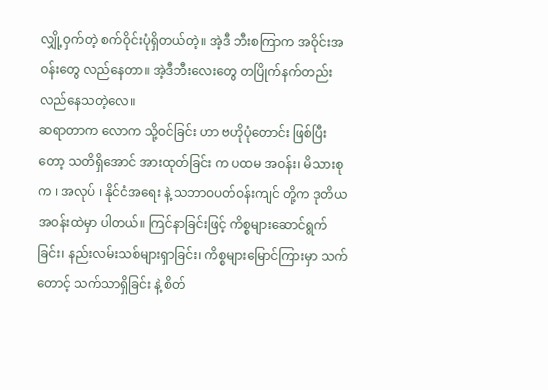လျှို့ဝှက်တဲ့ စက်ဝိုင်းပုံရှိတယ်တဲ့။ အဲ့ဒီ ဘီးစကြာက အဝိုင်းအဝန်းတွေ လည်နေတာ။ အဲ့ဒီဘီးလေးတွေ တပြိုက်နက်တည်းလည်နေသတဲ့လေ။
ဆရာတာက လောက သို့ဝင်ခြင်း ဟာ ဗဟိုပုံတောင်း ဖြစ်ပြီးတော့ သတိရှိအောင် အားထုတ်ခြင်း က ပထမ အဝန်း၊ မိသားစုက ၊ အလုပ် ၊ နိုင်ငံအရေး နဲ့ သဘာဝပတ်ဝန်းကျင် တို့က ဒုတိယအဝန်းထဲမှာ ပါတယ်။ ကြင်နာခြင်းဖြင့် ကိစ္စများဆောင်ရွက်ခြင်း၊ နည်းလမ်းသစ်များရှာခြင်း၊ ကိစ္စများမြောင်ကြားမှာ သက်တောင့် သက်သာရှိခြင်း နဲ့ စိတ်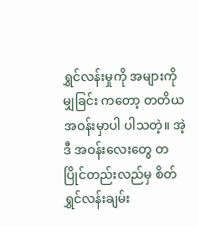ရွှင်လန်းမှုကို အများကို မျှခြင်း ကတော့ တတိယအဝန်းမှာပါ ပါသတဲ့။ အဲ့ဒီ အဝန်းလေးတွေ တပြိုင်တည်းလည်မှ စိတ်ရွှင်လန်းချမ်း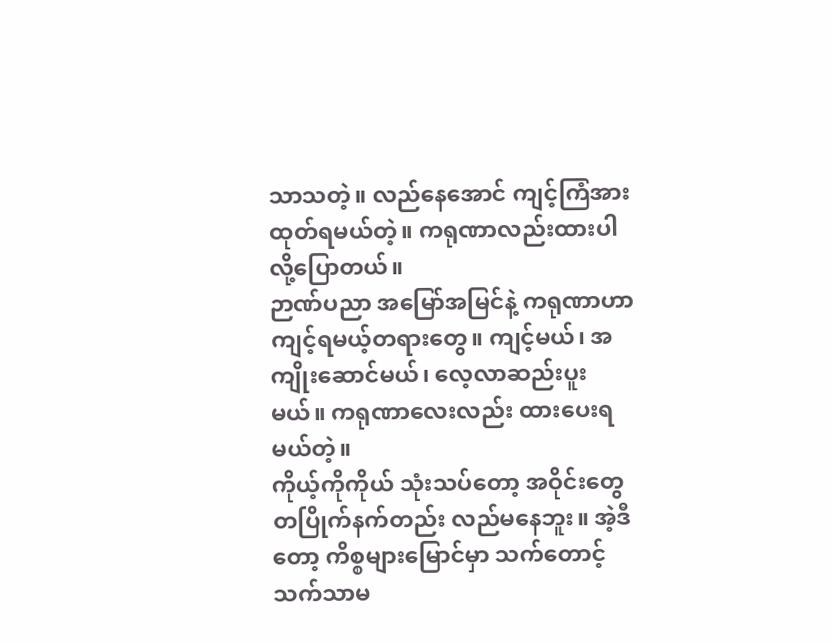သာသတဲ့။ လည်နေအောင် ကျင့်ကြံအားထုတ်ရမယ်တဲ့။ ကရုဏာလည်းထားပါလို့ပြောတယ်။
ဉာဏ်ပညာ အမြော်အမြင်နဲ့ ကရုဏာဟာ ကျင့်ရမယ့်တရားတွေ။ ကျင့်မယ်၊ အကျိုးဆောင်မယ်၊ လေ့လာဆည်းပူးမယ်။ ကရုဏာလေးလည်း ထားပေးရမယ်တဲ့။
ကိုယ့်ကိုကိုယ် သုံးသပ်တော့ အဝိုင်းတွေ တပြိုက်နက်တည်း လည်မနေဘူး။ အဲ့ဒီတော့ ကိစ္စများမြောင်မှာ သက်တောင့် သက်သာမ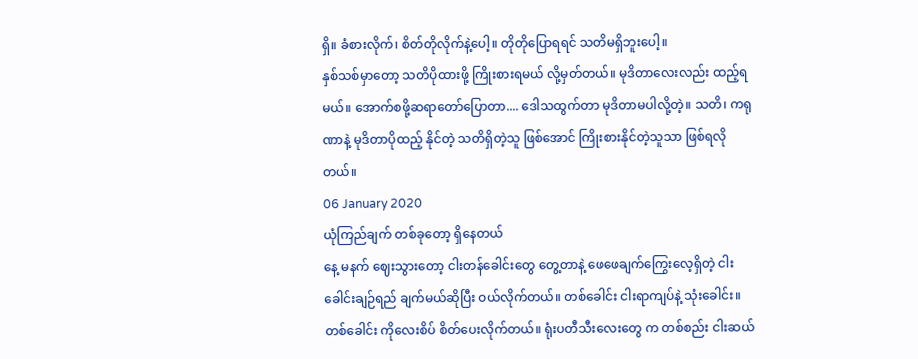ရှိ။ ခံစားလိုက်၊ စိတ်တိုလိုက်နဲ့ပေါ့။ တိုတိုပြောရရင် သတိမရှိဘူးပေါ့။
နှစ်သစ်မှာတော့ သတိပိုထားဖို့ ကြိုးစားရမယ် လို့မှတ်တယ်။ မုဒိတာလေးလည်း ထည့်ရမယ်။ အောက်စဖို့ဆရာတော်ပြောတာ.... ဒေါသထွက်တာ မုဒိတာမပါလို့တဲ့။ သတိ၊ ကရုဏာနဲ့ မုဒိတာပိုထည့် နိုင်တဲ့ သတိရှိတဲ့သူ ဖြစ်အောင် ကြိုးစားနိုင်တဲ့သူသာ ဖြစ်ရလိုတယ်။
06 January 2020
ယုံကြည်ချက် တစ်ခုတော့ ရှိနေတယ်
နေ့ မနက် ဈေးသွားတော့ ငါးတန်ခေါင်းတွေ တွေ့တာနဲ့ ဖေဖေချက်ကြွေးလေ့ရှိတဲ့ ငါးခေါင်းချဉ်ရည် ချက်မယ်ဆိုပြီး ဝယ်လိုက်တယ်။ တစ်ခေါင်း ငါးရာကျပ်နဲ့ သုံးခေါင်း။ တစ်ခေါင်း ကိုလေးစိပ် စိတ်ပေးလိုက်တယ်။ ရုံးပတီသီးလေးတွေ က တစ်စည်း ငါးဆယ်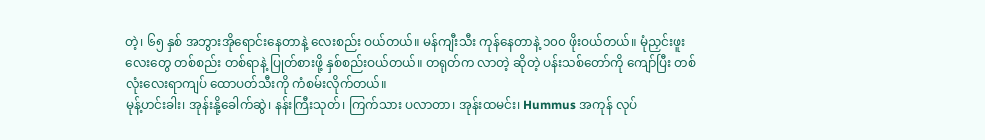တဲ့၊ ၆၅ နှစ် အဘွားအိုရောင်းနေတာနဲ့ လေးစည်း ဝယ်တယ်။ မန်ကျီးသီး ကုန်နေတာနဲ့ ၁၀၀ ဖိုးဝယ်တယ်။ မုံညှင်းဖူးလေးတွေ တစ်စည်း တစ်ရာနဲ့ ပြုတ်စားဖို့ နှစ်စည်းဝယ်တယ်။ တရုတ်က လာတဲ့ ဆိုတဲ့ ပန်းသစ်တော်ကို ကျော်ပြီး တစ်လုံးလေးရာကျပ် ထောပတ်သီးကို ကံစမ်းလိုက်တယ်။
မုန့်ဟင်းခါး၊ အုန်းနို့ခေါက်ဆွဲ၊ နန်းကြီးသုတ်၊ ကြက်သား ပလာတာ၊ အုန်းထမင်း၊ Hummus အကုန် လုပ်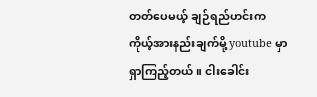တတ်ပေမယ့် ချဉ်ရည်ဟင်းက ကိုယ့်အားနည်းချက်မို့ youtube မှာရှာကြည့်တယ်။ ငါးခေါင်း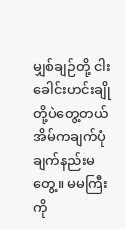မျှစ်ချဉ်တို့ ငါးခေါင်းဟင်းချိုတို့ပဲတွေ့တယ် အိမ်ကချက်ပုံချက်နည်းမတွေ့။ မမကြီးကို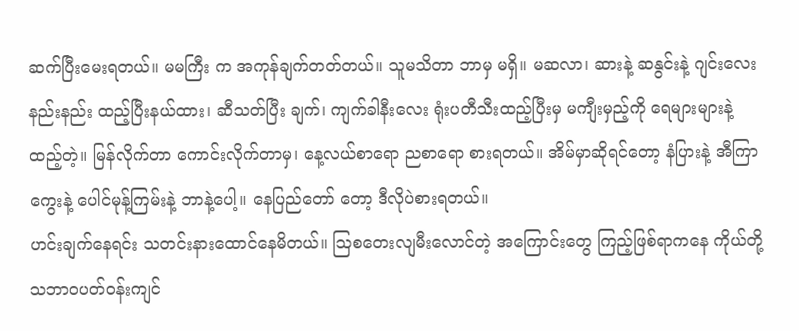ဆက်ပြီးမေးရတယ်။ မမကြီး က အကုန်ချက်တတ်တယ်။ သူမသိတာ ဘာမှ မရှိ။ မဆလာ၊ ဆားနဲ့ ဆနွင်းနဲ့ ဂျင်းလေးနည်းနည်း ထည့်ပြီးနယ်ထား၊ ဆီသတ်ပြီး ချက်၊ ကျက်ခါနီးလေး ရုံးပတီသီးထည့်ပြီးမှ မကျီးမှည့်ကို ရေများများနဲ့ ထည့်တဲ့။ မြန်လိုက်တာ ကောင်းလိုက်တာမှ၊ နေ့လယ်စာရော ညစာရော စားရတယ်။ အိမ်မှာဆိုရင်တော့ နံပြားနဲ့ အီကြာကွေးနဲ့ ပေါင်မုန့်ကြမ်းနဲ့ ဘာနဲ့ပေါ့။ နေပြည်တော် တော့ ဒီလိုပဲစားရတယ်။
ဟင်းချက်နေရင်း သတင်းနားထောင်နေမိတယ်။ ဩစတေးလျမီးလောင်တဲ့ အကြောင်းတွေ ကြည့်ဖြစ်ရာကနေ ကိုယ်တို့ သဘာဝပတ်ဝန်းကျင်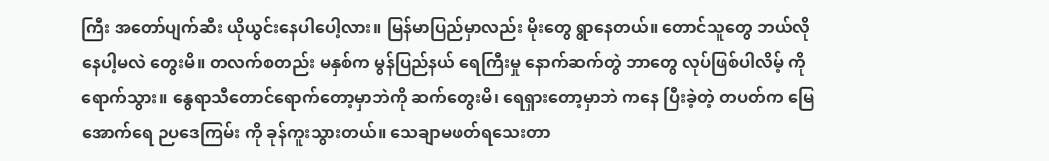ကြီး အတော်ပျက်ဆီး ယိုယွင်းနေပါပေါ့လား။ မြန်မာပြည်မှာလည်း မိုးတွေ ရွာနေတယ်။ တောင်သူတွေ ဘယ်လိုနေပါ့မလဲ တွေးမိ။ တလက်စတည်း မနှစ်က မွန်ပြည်နယ် ရေကြီးမှု နောက်ဆက်တွဲ ဘာတွေ လုပ်ဖြစ်ပါလိမ့် ကိုရောက်သွား။ နွေရာသီတောင်ရောက်တော့မှာဘဲကို ဆက်တွေးမိ၊ ရေရှားတော့မှာဘဲ ကနေ ပြီးခဲ့တဲ့ တပတ်က မြေအောက်ရေ ဉပဒေကြမ်း ကို ခုန်ကူးသွားတယ်။ သေချာမဖတ်ရသေးတာ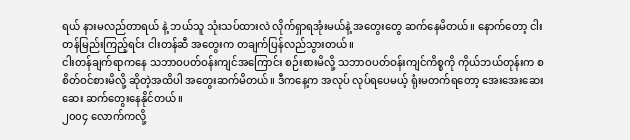ရယ် နားမလည်တာရယ် နဲ့ ဘယ်သူ သုံးသပ်ထားလဲ လိုက်ရှာရအုံးမယ်နဲ့ အတွေးတွေ ဆက်နေမိတယ်။ နောက်တော့ ငါးတန်မြည်းကြည့်ရင်း ငါးတန်ဆီ အတွေးက တချက်ပြန်လည်သွားတယ်။
ငါးတန်ချက်ရာကနေ သဘာဝပတ်ဝန်းကျင်အကြောင်း စဉ်းစားမိလို့ သဘာဝပတ်ဝန်းကျင်ကိစ္စကို ကိုယ်ဘယ်တုန်းက စ စိတ်ဝင်စားမိလို့ ဆိုတဲ့အထိပါ အတွေးဆက်မိတယ်။ ဒီကနေ့က အလုပ် လုပ်ရပေမယ့် ရုံးမတက်ရတော့ အေးအေးဆေးဆေး ဆက်တွေးနေနိုင်တယ်။
၂၀၀၄ လောက်ကလို့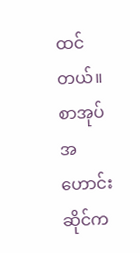ထင်တယ်။ စာအုပ်အဟောင်းဆိုင်က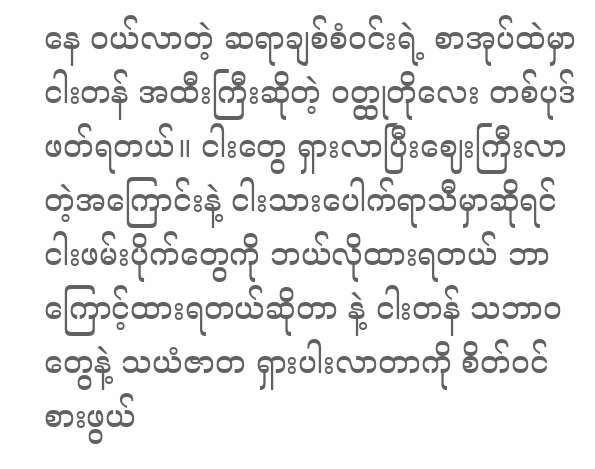နေ ဝယ်လာတဲ့ ဆရာချစ်စံဝင်းရဲ့ စာအုပ်ထဲမှာ ငါးတန် အထီးကြီးဆိုတဲ့ ဝတ္ထုတိုလေး တစ်ပုဒ်ဖတ်ရတယ်။ ငါးတွေ ရှားလာပြီးဈေးကြီးလာတဲ့အကြောင်းနဲ့ ငါးသားပေါက်ရာသီမှာဆိုရင် ငါးဖမ်းပိုက်တွေကို ဘယ်လိုထားရတယ် ဘာကြောင့်ထားရတယ်ဆိုတာ နဲ့ ငါးတန် သဘာဝ တွေနဲ့ သယံဇာတ ရှားပါးလာတာကို စိတ်ဝင်စားဖွယ်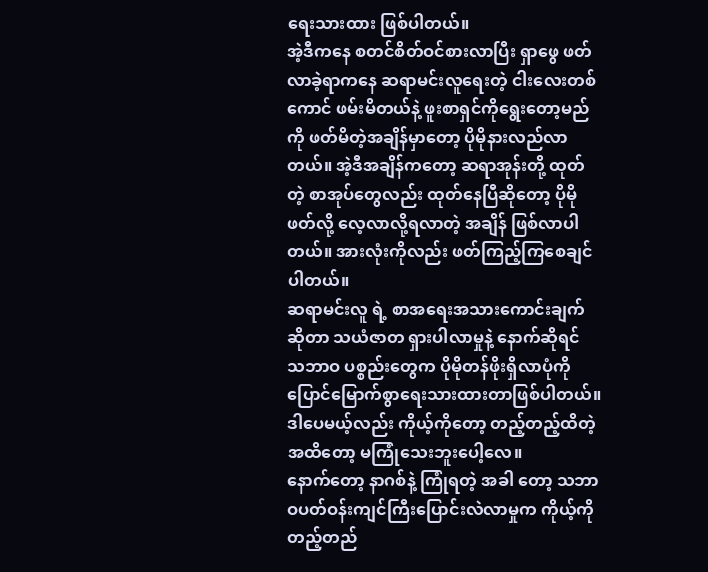ရေးသားထား ဖြစ်ပါတယ်။
အဲ့ဒီကနေ စတင်စိတ်ဝင်စားလာပြီး ရှာဖွေ ဖတ်လာခဲ့ရာကနေ ဆရာမင်းလူရေးတဲ့ ငါးလေးတစ်ကောင် ဖမ်းမိတယ်နဲ့ ဖူးစာရှင်ကိုရွေးတော့မည် ကို ဖတ်မိတဲ့အချိန်မှာတော့ ပိုမိုနားလည်လာတယ်။ အဲ့ဒီအချိန်ကတော့ ဆရာအုန်းတို့ ထုတ်တဲ့ စာအုပ်တွေလည်း ထုတ်နေပြီဆိုတော့ ပိုမို ဖတ်လို့ လေ့လာလို့ရလာတဲ့ အချိန် ဖြစ်လာပါတယ်။ အားလုံးကိုလည်း ဖတ်ကြည့်ကြစေချင်ပါတယ်။
ဆရာမင်းလူ ရဲ့ စာအရေးအသားကောင်းချက်ဆိုတာ သယံဇာတ ရှားပါလာမှုနဲ့ နောက်ဆိုရင် သဘာဝ ပစ္စည်းတွေက ပိုမိုတန်ဖိုးရှိလာပုံကို ပြောင်မြောက်စွာရေးသားထားတာဖြစ်ပါတယ်။ ဒါပေမယ့်လည်း ကိုယ့်ကိုတော့ တည့်တည့်ထိတဲ့ အထိတော့ မကြုံသေးဘူးပေါ့လေ။
နောက်တော့ နာဂစ်နဲ့ ကြုံရတဲ့ အခါ တော့ သဘာဝပတ်ဝန်းကျင်ကြီးပြောင်းလဲလာမှုက ကိုယ့်ကို တည့်တည်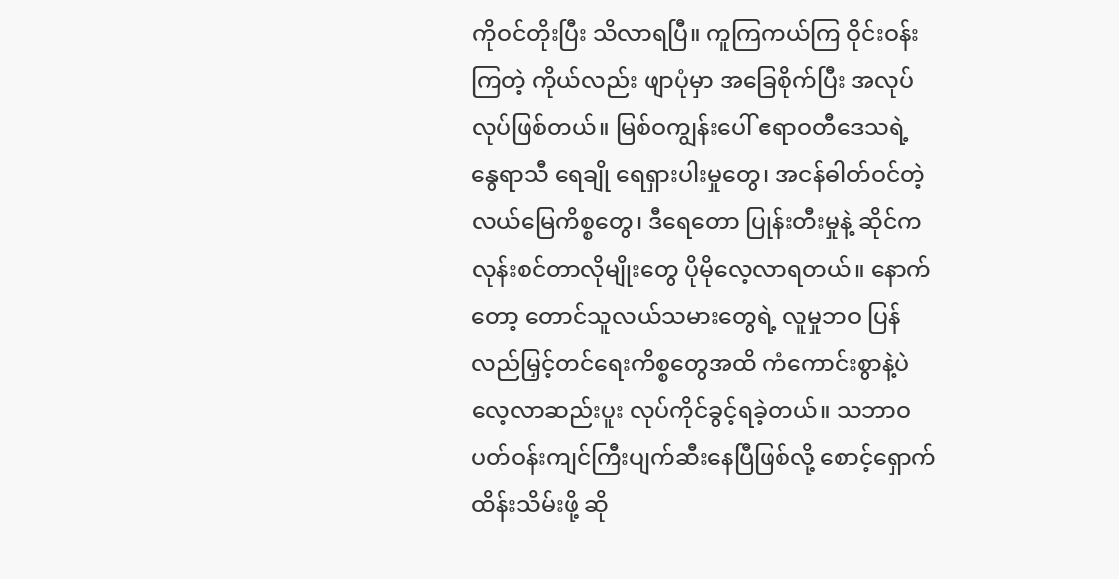ကိုဝင်တိုးပြီး သိလာရပြီ။ ကူကြကယ်ကြ ဝိုင်းဝန်းကြတဲ့ ကိုယ်လည်း ဖျာပုံမှာ အခြေစိုက်ပြီး အလုပ် လုပ်ဖြစ်တယ်။ မြစ်ဝကျွန်းပေါ် ဧရာဝတီဒေသရဲ့ နွေရာသီ ရေချို ရေရှားပါးမှုတွေ၊ အငန်ဓါတ်ဝင်တဲ့ လယ်မြေကိစ္စတွေ၊ ဒီရေတော ပြုန်းတီးမှုနဲ့ ဆိုင်ကလုန်းစင်တာလိုမျိုးတွေ ပိုမိုလေ့လာရတယ်။ နောက်တော့ တောင်သူလယ်သမားတွေရဲ့ လူမှုဘဝ ပြန်လည်မြှင့်တင်ရေးကိစ္စတွေအထိ ကံကောင်းစွာနဲ့ပဲ လေ့လာဆည်းပူး လုပ်ကိုင်ခွင့်ရခဲ့တယ်။ သဘာဝပတ်ဝန်းကျင်ကြီးပျက်ဆီးနေပြီဖြစ်လို့ စောင့်ရှောက် ထိန်းသိမ်းဖို့ ဆို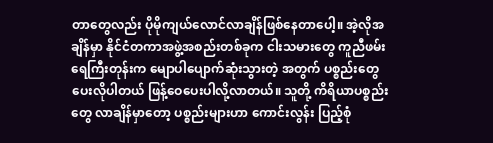တာတွေလည်း ပိုမိုကျယ်လောင်လာချိန်ဖြစ်နေတာပေါ့။ အဲ့လိုအချိန်မှာ နိုင်ငံတကာအဖွဲ့အစည်းတစ်ခုက ငါးသမားတွေ ကူညီဖမ်း ရေကြီးတုန်းက မျောပါပျောက်ဆုံးသွားတဲ့ အတွက် ပစ္စည်းတွေ ပေးလိုပါတယ် ဖြန့်ဝေပေးပါလို့လာတယ်။ သူတို့ ကိရိယာပစ္စည်းတွေ လာချိန်မှာတော့ ပစ္စည်းများဟာ ကောင်းလွန်း ပြည့်စုံ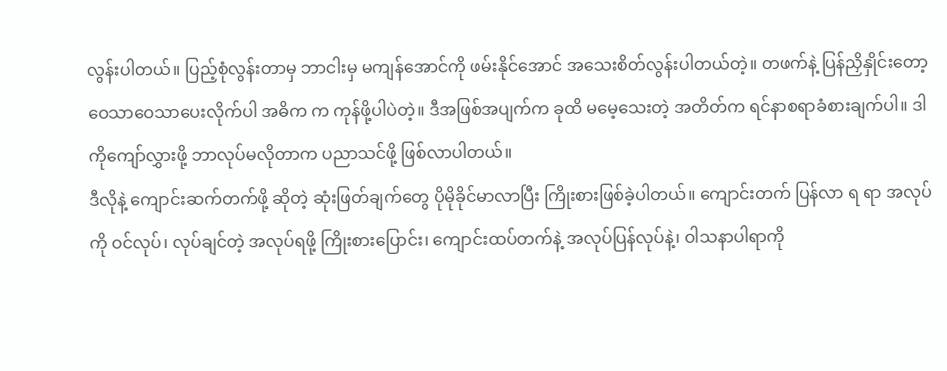လွန်းပါတယ်။ ပြည့်စုံလွန်းတာမှ ဘာငါးမှ မကျန်အောင်ကို ဖမ်းနိုင်အောင် အသေးစိတ်လွန်းပါတယ်တဲ့။ တဖက်နဲ့ ပြန်ညှိနှိုင်းတော့ ဝေသာဝေသာပေးလိုက်ပါ အဓိက က ကုန်ဖို့ပါပဲတဲ့။ ဒီအဖြစ်အပျက်က ခုထိ မမေ့သေးတဲ့ အတိတ်က ရင်နာစရာခံစားချက်ပါ။ ဒါကိုကျော်လွှားဖို့ ဘာလုပ်မလိုတာက ပညာသင်ဖို့ ဖြစ်လာပါတယ်။
ဒီလိုနဲ့ ကျောင်းဆက်တက်ဖို့ ဆိုတဲ့ ဆုံးဖြတ်ချက်တွေ ပိုမိုခိုင်မာလာပြီး ကြိုးစားဖြစ်ခဲ့ပါတယ်။ ကျောင်းတက် ပြန်လာ ရ ရာ အလုပ် ကို ဝင်လုပ်၊ လုပ်ချင်တဲ့ အလုပ်ရဖို့ ကြိုးစားပြောင်း၊ ကျောင်းထပ်တက်နဲ့ အလုပ်ပြန်လုပ်နဲ့၊ ဝါသနာပါရာကို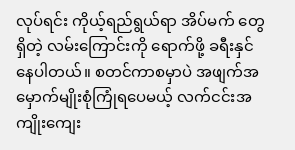လုပ်ရင်း ကိုယ့်ရည်ရွယ်ရာ အိပ်မက် တွေရှိတဲ့ လမ်းကြောင်းကို ရောက်ဖို့ ခရီးနှင်နေပါတယ်။ စတင်ကာစမှာပဲ အဖျက်အမှောက်မျိုးစုံကြုံရပေမယ့် လက်ငင်းအကျိုးကျေး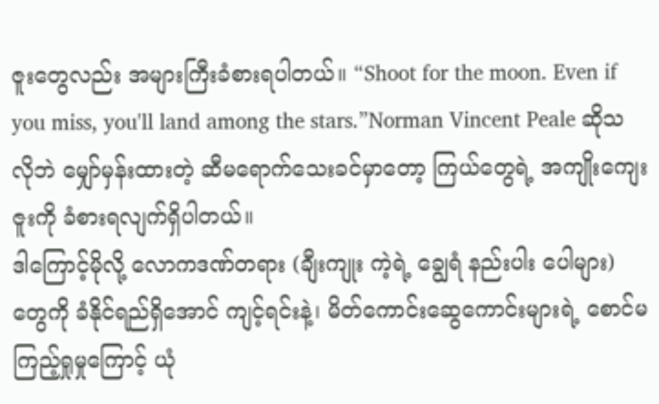ဇူးတွေလည်း အများကြီးခံစားရပါတယ်။ “Shoot for the moon. Even if you miss, you'll land among the stars.”Norman Vincent Peale ဆိုသလိုဘဲ မျှော်မှန်းထားတဲ့ ဆီမရောက်သေးခင်မှာတော့ ကြယ်တွေရဲ့ အကျိုးကျေးဇူးကို ခံစားရလျက်ရှိပါတယ်။
ဒါကြောင့်မိုလို့ လောကဒဏ်တရား (ချီးကျုး ကဲ့ရဲ့ ချွေရံ နည်းပါး ပေါများ) တွေကို ခံနိုင်ရည်ရှိအောင် ကျင့်ရင်းနဲ့၊ မိတ်ကောင်းဆွေကောင်းများရဲ့ စောင်မ ကြည့်ရှုမှုကြောင့် ယုံ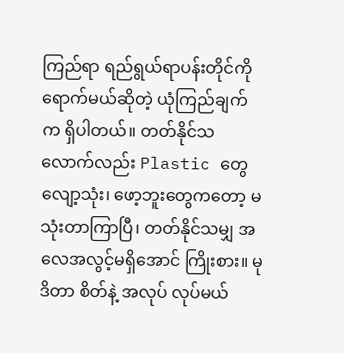ကြည်ရာ ရည်ရွယ်ရာပန်းတိုင်ကိုရောက်မယ်ဆိုတဲ့ ယုံကြည်ချက်က ရှိပါတယ်။ တတ်နိုင်သလောက်လည်း Plastic တွေလျော့သုံး၊ ဖော့ဘူးတွေကတော့ မသုံးတာကြာပြီ၊ တတ်နိုင်သမျှ အလေအလွင့်မရှိအောင် ကြိုးစား။ မုဒိတာ စိတ်နဲ့ အလုပ် လုပ်မယ်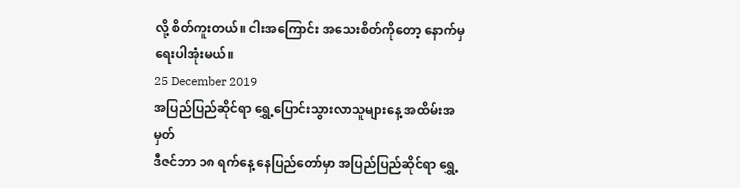လို့ စိတ်ကူးတယ်။ ငါးအကြောင်း အသေးစိတ်ကိုတော့ နောက်မှရေးပါအုံးမယ်။
25 December 2019
အပြည်ပြည်ဆိုင်ရာ ရွှေ့ပြောင်းသွားလာသူများနေ့ အထိမ်းအမှတ်
ဒီဇင်ဘာ ၁၈ ရက်နေ့ နေပြည်တော်မှာ အပြည်ပြည်ဆိုင်ရာ ရွှေ့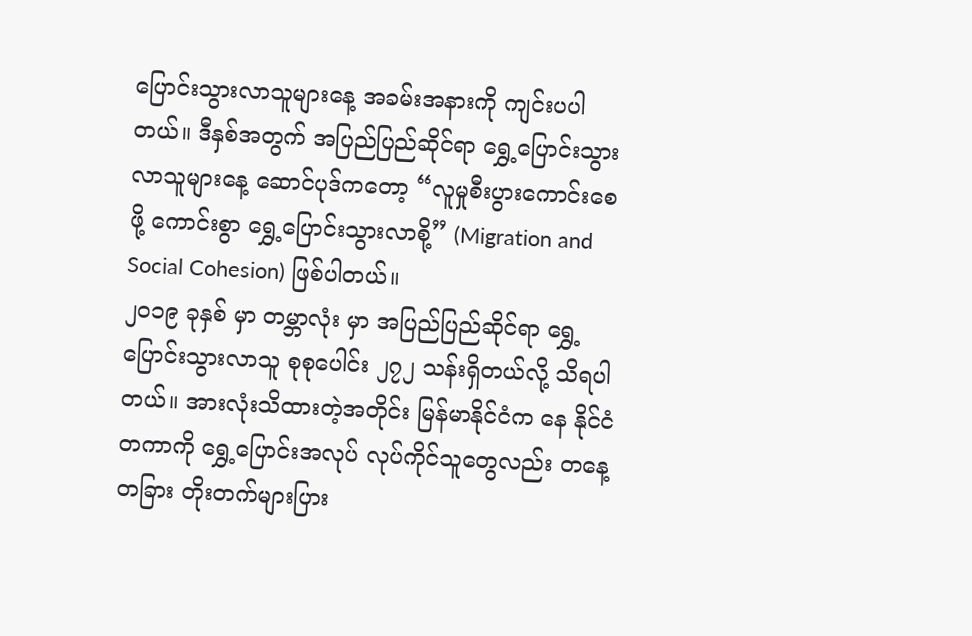ပြောင်းသွားလာသူများနေ့ အခမ်းအနားကို ကျင်းပပါတယ်။ ဒီနှစ်အတွက် အပြည်ပြည်ဆိုင်ရာ ရွှေ့ပြောင်းသွားလာသူများနေ့ ဆောင်ပုဒ်ကတော့ “လူမှုစီးပွားကောင်းစေဖို့ ကောင်းစွာ ရွှေ့ပြောင်းသွားလာစို့” (Migration and Social Cohesion) ဖြစ်ပါတယ်။
၂၀၁၉ ခုနှစ် မှာ တမ္ဘာလုံး မှာ အပြည်ပြည်ဆိုင်ရာ ရွှေ့ပြောင်းသွားလာသူ စုစုပေါင်း ၂၇၂ သန်းရှိတယ်လို့ သိရပါတယ်။ အားလုံးသိထားတဲ့အတိုင်း မြန်မာနိုင်ငံက နေ နိုင်ငံတကာကို ရွှေ့ပြောင်းအလုပ် လုပ်ကိုင်သူတွေလည်း တနေ့တခြား တိုးတက်များပြား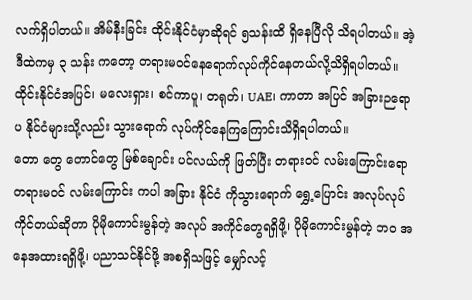လက်ရှိပါတယ်။ အိမ်နီးခြင်း ထိုင်းနိုင်ငံမှာဆိုရင် ၅သန်းထိ ရှိနေပြီလို သိရပါတယ်။ အဲ့ဒီထဲကမှ ၃ သန်း ကတော့ တရားမဝင်နေရောက်လုပ်ကိုင်နေတယ်လို့သိရှိရပါတယ်။ ထိုင်းနိုင်ငံအပြင်၊ မလေးရှား၊ စင်ကာပူ၊ တရုတ်၊ UAE၊ ကာတာ အပြင် အခြားဉရောပ နိုင်ငံများသို့လည်း သွားရောက် လုပ်ကိုင်နေကြကြောင်းသိရှိရပါတယ်။
တော တွေ တောင်တွေ မြစ်ချောင်း ပင်လယ်ကို ဖြတ်ပြီး တရားဝင် လမ်းကြောင်းရော တရားမဝင် လမ်းကြောင်း ကပါ အခြား နိုင်ငံ ကိုသွားရောက် ရွှေ့ပြောင်း အလုပ်လုပ်ကိုင်တယ်ဆိုတာ ပိုမိုကောင်းမွန်တဲ့ အလုပ် အကိုင်တွေရရှိဖို့၊ ပိုမိုကောင်းမွန်တဲ့ ဘဝ အနေအထားရရှိဖို့၊ ပညာသင်နိုင်ဖို့ အစရှိသဖြင့် မျှော်လင့်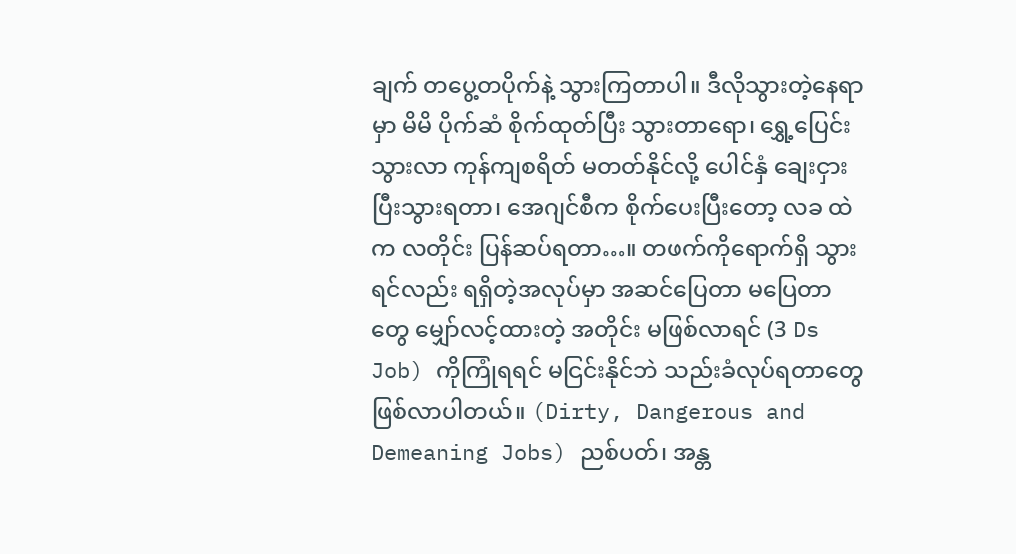ချက် တပွေ့တပိုက်နဲ့ သွားကြတာပါ။ ဒီလိုသွားတဲ့နေရာမှာ မိမိ ပိုက်ဆံ စိုက်ထုတ်ပြီး သွားတာရော၊ ရွှေ့ပြေင်းသွားလာ ကုန်ကျစရိတ် မတတ်နိုင်လို့ ပေါင်နှံ ချေးငှားပြီးသွားရတာ၊ အေဂျင်စီက စိုက်ပေးပြီးတော့ လခ ထဲက လတိုင်း ပြန်ဆပ်ရတာ…။ တဖက်ကိုရောက်ရှိ သွားရင်လည်း ရရှိတဲ့အလုပ်မှာ အဆင်ပြေတာ မပြေတာ တွေ မျှော်လင့်ထားတဲ့ အတိုင်း မဖြစ်လာရင် (3 Ds Job) ကိုကြုံရရင် မငြင်းနိုင်ဘဲ သည်းခံလုပ်ရတာတွေ ဖြစ်လာပါတယ်။ (Dirty, Dangerous and Demeaning Jobs) ညစ်ပတ်၊ အန္တ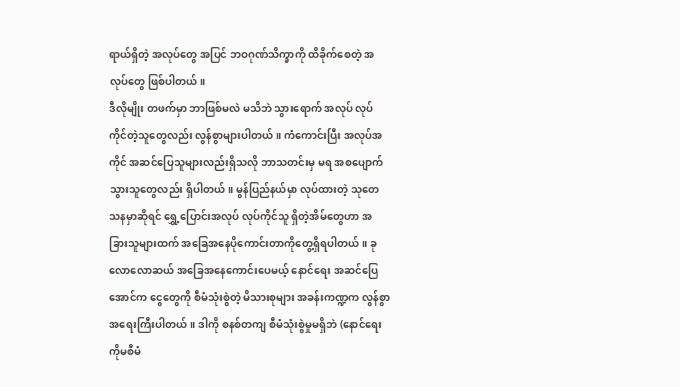ရာယ်ရှိတဲ့ အလုပ်တွေ အပြင် ဘဝဂုဏ်သိက္ခာကို ထိခိုက်စေတဲ့ အလုပ်တွေ ဖြစ်ပါတယ်။
ဒီလိုမျိုး တဖက်မှာ ဘာဖြစ်မလဲ မသိဘဲ သွားရောက် အလုပ် လုပ်ကိုင်တဲ့သူတွေလည်း လွန်စွာများပါတယ်။ ကံကောင်းပြီး အလုပ်အကိုင် အဆင်ပြေသူများလည်းရှိသလို ဘာသတင်းမှ မရ အစပျောက်သွားသူတွေလည်း ရှိပါတယ်။ မွန်ပြည်နယ်မှာ လုပ်ထားတဲ့ သုတေသနမှာဆိုရင် ရွှေ့ပြောင်းအလုပ် လုပ်ကိုင်သူ ရှိတဲ့အိမ်တွေဟာ အခြားသူများထက် အခြေအနေပိုကောင်းတာကိုတွေ့ရှိရပါတယ်။ ခုလောလောဆယ် အခြေအနေကောင်းပေမယ့် နောင်ရေး အဆင်ပြေအောင်က ငွေတွေကို စီမံသုံးစွဲတဲ့ မိသားစုများ အခန်းကဏ္ဍက လွန်စွာအရေးကြီးပါတယ်။ ဒါကို စနစ်တကျ စီမံသုံးစွဲမှုမရှိဘဲ (နောင်ရေးကိုမစီမံ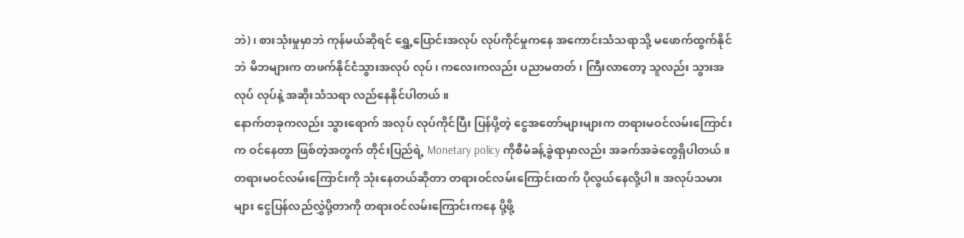ဘဲ)၊ စားသုံးမှုမှာဘဲ ကုန်မယ်ဆိုရင် ရွှေ့ပြောင်းအလုပ် လုပ်ကိုင်မှုကနေ အကောင်းသံသရာသို့ မဖောက်ထွက်နိုင်ဘဲ မိဘများက တဖက်နိုင်ငံသွားအလုပ် လုပ်၊ ကလေးကလည်း ပညာမတတ်၊ ကြီးလာတော့ သူလည်း သွားအလုပ် လုပ်နဲ့ အဆိုးသံသရာ လည်နေနိုင်ပါတယ်။
နောက်တခုကလည်း သွားရောက် အလုပ် လုပ်ကိုင်ပြီး ပြန်ပို့တဲ့ ငွေအတော်များများက တရားမဝင်လမ်းကြောင်းက ဝင်နေတာ ဖြစ်တဲ့အတွက် တိုင်းပြည်ရဲ့ Monetary policy ကိုစီမံခန့်ခွဲရာမှာလည်း အခက်အခဲတွေရှိပါတယ်။ တရားမဝင်လမ်းကြောင်းကို သုံးနေတယ်ဆိုတာ တရားဝင်လမ်းကြောင်းထက် ပိုလွယ်နေလို့ပါ။ အလုပ်သမားများ ငွေပြန်လည်လွှဲပို့တာကို တရားဝင်လမ်းကြောင်းကနေ ပို့ဖို့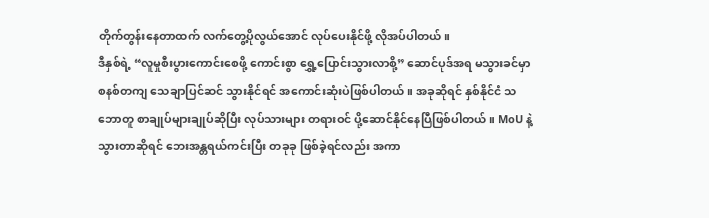တိုက်တွန်းနေတာထက် လက်တွေ့ပိုလွယ်အောင် လုပ်ပေးနိုင်ဖို့ လိုအပ်ပါတယ်။
ဒီနှစ်ရဲ့ “လူမှုစီးပွားကောင်းစေဖို့ ကောင်းစွာ ရွှေ့ပြောင်းသွားလာစို့” ဆောင်ပုဒ်အရ မသွားခင်မှာ စနစ်တကျ သေချာပြင်ဆင် သွားနိုင်ရင် အကောင်းဆုံးပဲဖြစ်ပါတယ်။ အခုဆိုရင် နှစ်နိုင်ငံ သဘောတူ စာချုပ်များချုပ်ဆိုပြီး လုပ်သားများ တရားဝင် ပို့ဆောင်နိုင်နေပြီဖြစ်ပါတယ်။ MoU နဲ့ သွားတာဆိုရင် ဘေးအန္တရယ်ကင်းပြီး တခုခု ဖြစ်ခဲ့ရင်လည်း အကာ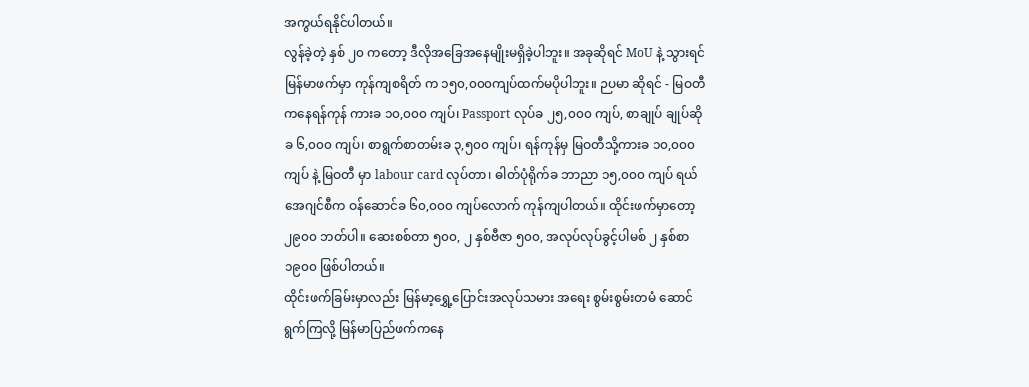အကွယ်ရနိုင်ပါတယ်။
လွန်ခဲ့တဲ့ နှစ် ၂၀ ကတော့ ဒီလိုအခြေအနေမျိုးမရှိခဲ့ပါဘူး။ အခုဆိုရင် MoU နဲ့ သွားရင် မြန်မာဖက်မှာ ကုန်ကျစရိတ် က ၁၅၀,၀၀၀ကျပ်ထက်မပိုပါဘူး။ ဉပမာ ဆိုရင် - မြဝတီ ကနေရန်ကုန် ကားခ ၁၀,၀၀၀ ကျပ်၊ Passport လုပ်ခ ၂၅,၀၀၀ ကျပ်, စာချုပ် ချုပ်ဆိုခ ၆,၀၀၀ ကျပ်၊ စာရွက်စာတမ်းခ ၃,၅၀၀ ကျပ်၊ ရန်ကုန်မှ မြဝတီသို့ကားခ ၁၀,၀၀၀ ကျပ် နဲ့ မြဝတီ မှာ labour card လုပ်တာ၊ ဓါတ်ပုံရိုက်ခ ဘာညာ ၁၅,၀၀၀ ကျပ် ရယ် အေဂျင်စီက ဝန်ဆောင်ခ ၆၀,၀၀၀ ကျပ်လောက် ကုန်ကျပါတယ်။ ထိုင်းဖက်မှာတော့ ၂၉၀၀ ဘတ်ပါ။ ဆေးစစ်တာ ၅၀၀, ၂ နှစ်ဗီဇာ ၅၀၀, အလုပ်လုပ်ခွင့်ပါမစ် ၂ နှစ်စာ ၁၉၀၀ ဖြစ်ပါတယ်။
ထိုင်းဖက်ခြမ်းမှာလည်း မြန်မာ့ရွှေ့ပြောင်းအလုပ်သမား အရေး စွမ်းစွမ်းတမံ ဆောင်ရွက်ကြလို့ မြန်မာပြည်ဖက်ကနေ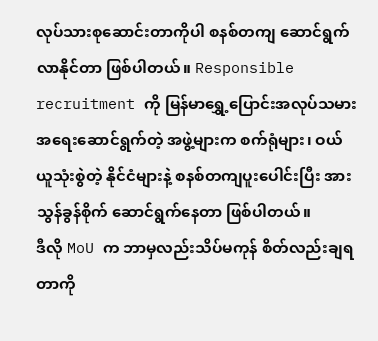လုပ်သားစုဆောင်းတာကိုပါ စနစ်တကျ ဆောင်ရွက်လာနိုင်တာ ဖြစ်ပါတယ်။ Responsible recruitment ကို မြန်မာရွှေ့ပြောင်းအလုပ်သမားအရေးဆောင်ရွက်တဲ့ အဖွဲ့များက စက်ရုံများ၊ ဝယ်ယူသုံးစွဲတဲ့ နိုင်ငံများနဲ့ စနစ်တကျပူးပေါင်းပြီး အားသွန်ခွန်စိုက် ဆောင်ရွက်နေတာ ဖြစ်ပါတယ်။
ဒီလို MoU က ဘာမှလည်းသိပ်မကုန် စိတ်လည်းချရတာကို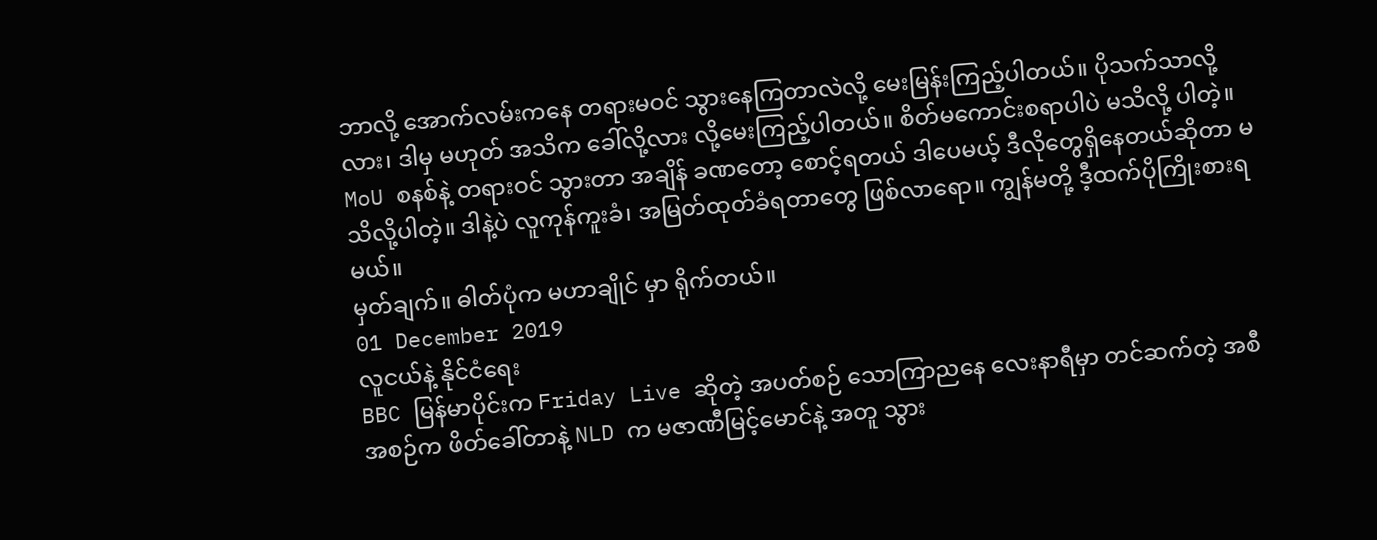ဘာလို့ အောက်လမ်းကနေ တရားမဝင် သွားနေကြတာလဲလို့ မေးမြန်းကြည့်ပါတယ်။ ပိုသက်သာလို့လား၊ ဒါမှ မဟုတ် အသိက ခေါ်လို့လား လို့မေးကြည့်ပါတယ်။ စိတ်မကောင်းစရာပါပဲ မသိလို့ ပါတဲ့။ MoU စနစ်နဲ့ တရားဝင် သွားတာ အချိန် ခဏတော့ စောင့်ရတယ် ဒါပေမယ့် ဒီလိုတွေရှိနေတယ်ဆိုတာ မသိလို့ပါတဲ့။ ဒါနဲ့ပဲ လူကုန်ကူးခံ၊ အမြတ်ထုတ်ခံရတာတွေ ဖြစ်လာရော။ ကျွန်မတို့ ဒီ့ထက်ပိုကြိုးစားရမယ်။
မှတ်ချက်။ ဓါတ်ပုံက မဟာချိုင် မှာ ရိုက်တယ်။
01 December 2019
လူငယ်နဲ့ နိုင်ငံရေး
BBC မြန်မာပိုင်းက Friday Live ဆိုတဲ့ အပတ်စဉ် သောကြာညနေ လေးနာရီမှာ တင်ဆက်တဲ့ အစီအစဉ်က ဖိတ်ခေါ်တာနဲ့ NLD က မဇာဏီမြင့်မောင်နဲ့ အတူ သွား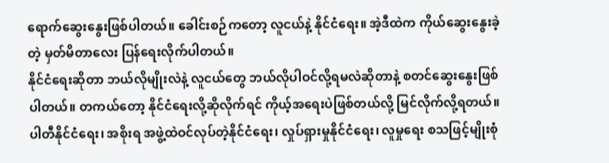ရောက်ဆွေးနွေးဖြစ်ပါတယ်။ ခေါင်းစဉ်ကတော့ လူငယ်နဲ့ နိုင်ငံရေး။ အဲ့ဒီထဲက ကိုယ်ဆွေးနွေးခဲ့တဲ့ မှတ်မိတာလေး ပြန်ရေးလိုက်ပါတယ်။
နိုင်ငံရေးဆိုတာ ဘယ်လိုမျိုးလဲနဲ့ လူငယ်တွေ ဘယ်လိုပါဝင်လို့ရမလဲဆိုတာနဲ့ စတင်ဆွေးနွေးဖြစ်ပါတယ်။ တကယ်တော့ နိုင်ငံရေးလို့ဆိုလိုက်ရင် ကိုယ့်အရေးပဲဖြစ်တယ်လို့ မြင်လိုက်လို့ရတယ်။ ပါတီနိုင်ငံရေး၊ အစိုးရ အဖွဲ့ထဲဝင်လုပ်တဲ့နိုင်ငံရေး၊ လှုပ်ရှားမှုနိုင်ငံရေး၊ လူမှုရေး စသဖြင့်မျိုးစုံ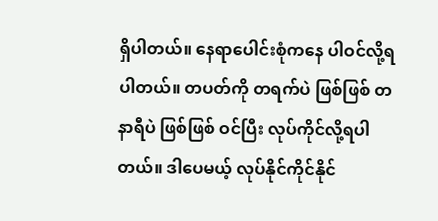ရှိပါတယ်။ နေရာပေါင်းစုံကနေ ပါဝင်လို့ရပါတယ်။ တပတ်ကို တရက်ပဲ ဖြစ်ဖြစ် တနာရီပဲ ဖြစ်ဖြစ် ဝင်ပြီး လုပ်ကိုင်လို့ရပါတယ်။ ဒါပေမယ့် လုပ်နိုင်ကိုင်နိုင်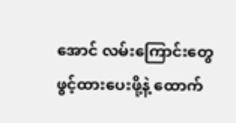အောင် လမ်းကြောင်းတွေ ဖွင့်ထားပေးဖို့နဲ့ ထောက်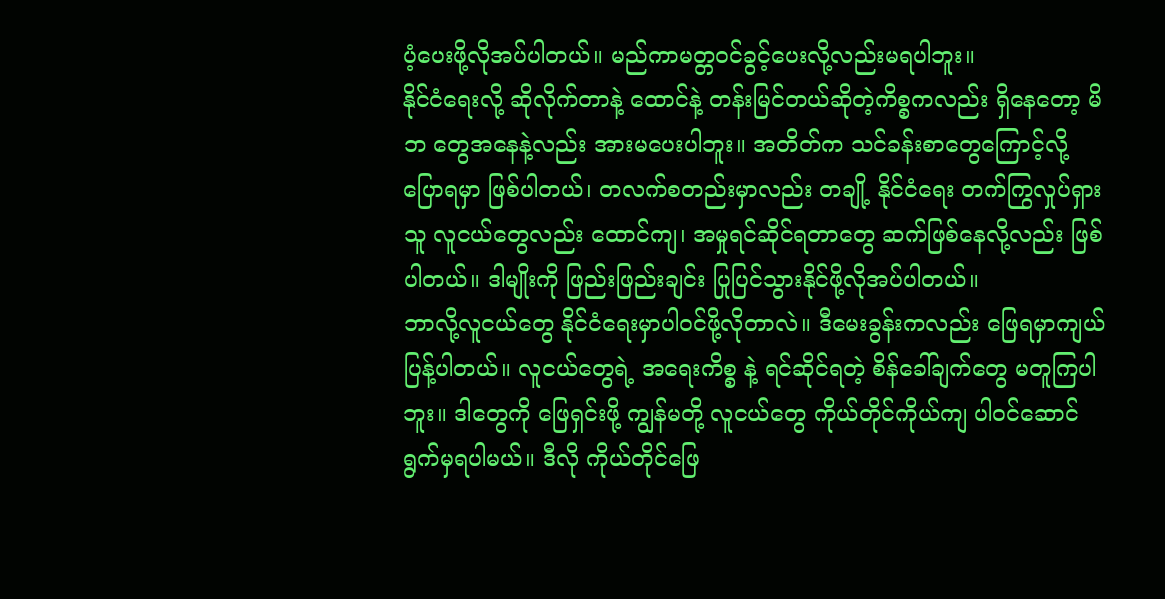ပံ့ပေးဖို့လိုအပ်ပါတယ်။ မည်ကာမတ္တဝင်ခွင့်ပေးလို့လည်းမရပါဘူး။
နိုင်ငံရေးလို့ ဆိုလိုက်တာနဲ့ ထောင်နဲ့ တန်းမြင်တယ်ဆိုတဲ့ကိစ္စကလည်း ရှိနေတော့ မိဘ တွေအနေနဲ့လည်း အားမပေးပါဘူး။ အတိတ်က သင်ခန်းစာတွေကြောင့်လို့ ပြောရမှာ ဖြစ်ပါတယ်၊ တလက်စတည်းမှာလည်း တချို့ နိုင်ငံရေး တက်ကြွလှုပ်ရှားသူ လူငယ်တွေလည်း ထောင်ကျ၊ အမှုရင်ဆိုင်ရတာတွေ ဆက်ဖြစ်နေလို့လည်း ဖြစ်ပါတယ်။ ဒါမျိုးကို ဖြည်းဖြည်းချင်း ပြုပြင်သွားနိုင်ဖို့လိုအပ်ပါတယ်။
ဘာလို့လူငယ်တွေ နိုင်ငံရေးမှာပါဝင်ဖို့လိုတာလဲ။ ဒီမေးခွန်းကလည်း ဖြေရမှာကျယ်ပြန့်ပါတယ်။ လူငယ်တွေရဲ့ အရေးကိစ္စ နဲ့ ရင်ဆိုင်ရတဲ့ စိန်ခေါ်ချက်တွေ မတူကြပါဘူး။ ဒါတွေကို ဖြေရှင်းဖို့ ကျွန်မတို့ လူငယ်တွေ ကိုယ်တိုင်ကိုယ်ကျ ပါဝင်ဆောင်ရွက်မှရပါမယ်။ ဒီလို ကိုယ်တိုင်ဖြေ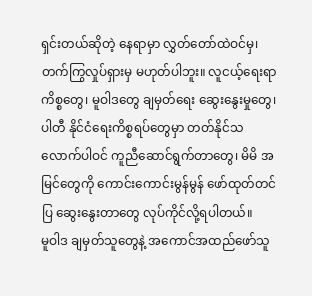ရှင်းတယ်ဆိုတဲ့ နေရာမှာ လွှတ်တော်ထဲဝင်မှ၊ တက်ကြွလှုပ်ရှားမှ မဟုတ်ပါဘူး။ လူငယ့်ရေးရာ ကိစ္စတွေ၊ မူဝါဒတွေ ချမှတ်ရေး ဆွေးနွေးမှုတွေ၊ ပါတီ နိုင်ငံရေးကိစ္စရပ်တွေမှာ တတ်နိုင်သလောက်ပါဝင် ကူညီဆောင်ရွက်တာတွေ၊ မိမိ အမြင်တွေကို ကောင်းကောင်းမွန်မွန် ဖော်ထုတ်တင်ပြ ဆွေးနွေးတာတွေ လုပ်ကိုင်လို့ရပါတယ်။
မူဝါဒ ချမှတ်သူတွေနဲ့ အကောင်အထည်ဖော်သူ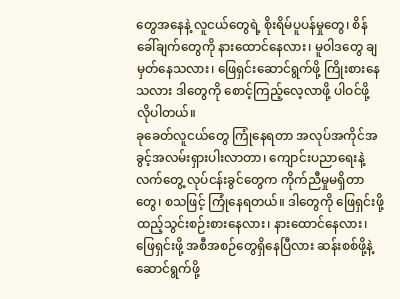တွေအနေနဲ့ လူငယ်တွေရဲ့ စိုးရိမ်ပူပန်မှုတွေ၊ စိန်ခေါ်ချက်တွေကို နားထောင်နေလား၊ မူဝါဒတွေ ချမှတ်နေသလား၊ ဖြေရှင်းဆောင်ရွက်ဖို့ ကြိုးစားနေသလား ဒါတွေကို စောင့်ကြည့်လေ့လာဖို့ ပါဝင်ဖို့ လိုပါတယ်။
ခုခေတ်လူငယ်တွေ ကြုံနေရတာ အလုပ်အကိုင်အခွင့်အလမ်းရှားပါးလာတာ၊ ကျောင်းပညာရေးနဲ့ လက်တွေ့ လုပ်ငန်းခွင်တွေက ကိုက်ညီမှုမရှိတာတွေ၊ စသဖြင့် ကြုံနေရတယ်။ ဒါတွေကို ဖြေရှင်းဖို့ ထည့်သွင်းစဉ်းစားနေလား၊ နားထောင်နေလား၊ ဖြေရှင်းဖို့ အစီအစဉ်တွေရှိနေပြီလား ဆန်းစစ်ဖို့နဲ့ ဆောင်ရွက်ဖို့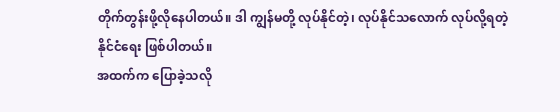တိုက်တွန်းဖို့လိုနေပါတယ်။ ဒါ ကျွန်မတို့ လုပ်နိုင်တဲ့၊ လုပ်နိုင်သလောက် လုပ်လို့ရတဲ့ နိုင်ငံရေး ဖြစ်ပါတယ်။
အထက်က ပြောခဲ့သလို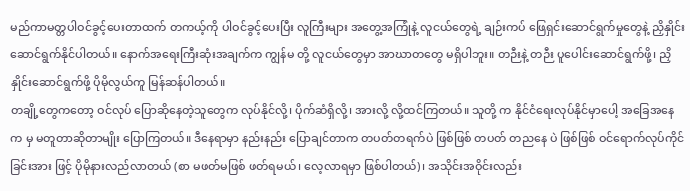မည်ကာမတ္တပါဝင်ခွင့်ပေးတာထက် တကယ့်ကို ပါဝင်ခွင့်ပေးပြီး လူကြီးများ အတွေ့အကြုံနဲ့ လူငယ်တွေရဲ့ ချဉ်းကပ် ဖြေရှင်းဆောင်ရွက်မှုတွေနဲ့ ညှိနှိုင်းဆောင်ရွက်နိုင်ပါတယ်။ နောက်အရေးကြီးဆုံးအချက်က ကျွန်မ တို့ လူငယ်တွေမှာ အာဃာတတွေ မရှိပါဘူး။ တဉီးနဲ့ တဉီး ပူပေါင်းဆောင်ရွက်ဖို့၊ ညှိနှိုင်းဆောင်ရွက်ဖို့ ပိုမိုလွယ်ကူ မြန်ဆန်ပါတယ်။
တချို့တွေကတော့ ဝင်လုပ် ပြောဆိုနေတဲ့သူတွေက လုပ်နိုင်လို့၊ ပိုက်ဆံရှိလို့၊ အားလို့ လို့ထင်ကြတယ်။ သူတို့ က နိုင်ငံရေးလုပ်နိုင်မှာပေါ့ အခြေအနေက မှ မတူတာဆိုတာမျိုး ပြောကြတယ်။ ဒီနေရာမှာ နည်းနည်း ပြောချင်တာက တပတ်တရက်ပဲ ဖြစ်ဖြစ် တပတ် တညနေ ပဲ ဖြစ်ဖြစ် ဝင်ရောက်လုပ်ကိုင်ခြင်းအား ဖြင့် ပိုမိုနားလည်လာတယ် (စာ မဖတ်မဖြစ် ဖတ်ရမယ်၊ လေ့လာရမှာ ဖြစ်ပါတယ်)၊ အသိုင်းအဝိုင်းလည်း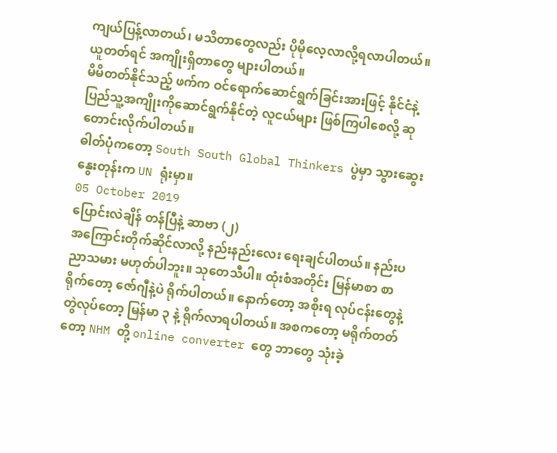ကျယ်ပြန့်လာတယ်၊ မသိတာတွေလည်း ပိုမိုလေ့လာလို့ရလာပါတယ်။ ယူတတ်ရင် အကျိုးရှိတာတွေ များပါတယ်။
မိမိတတ်နိုင်သည့် ဖက်က ဝင်ရောက်ဆောင်ရွက်ခြင်းအားဖြင့် နိုင်ငံနဲ့ ပြည်သူ့အကျိုးကိုဆောင်ရွက်နိုင်တဲ့ လူငယ်များ ဖြစ်ကြပါစေလို့ ဆုတောင်းလိုက်ပါတယ်။
ဓါတ်ပုံကတော့ South South Global Thinkers ပွဲမှာ သွားဆွေးနွေးတုန်းက UN ရုံးမှာ။
05 October 2019
ပြောင်းလဲချိန် တန်ပြီနဲ့ ဆာဗာ (၂)
အကြောင်းတိုက်ဆိုင်လာလို့ နည်းနည်းလေး ရေးချင်ပါတယ်။ နည်းပညာသမား မဟုတ်ပါဘူး။ သုတေသီပါ။ ထုံးစံအတိုင်း မြန်မာစာ စာရိုက်တော့ ဇော်ဂျီနဲ့ပဲ ရိုက်ပါတယ်။ နောက်တော့ အစိုးရ လုပ်ငန်းတွေနဲ့ တွဲလုပ်တော့ မြန်မာ ၃ နဲ့ ရိုက်လာရပါတယ်။ အစကတော့ မရိုက်တတ်တော့ NHM တို့ online converter တွေ ဘာတွေ သုံးခဲ့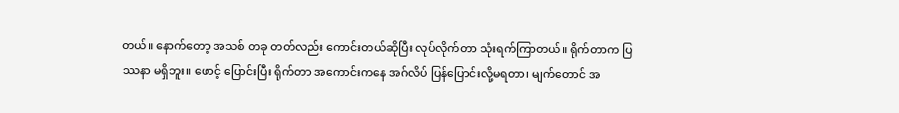တယ်။ နောက်တော့ အသစ် တခု တတ်လည်း ကောင်းတယ်ဆိုပြီး လုပ်လိုက်တာ သုံးရက်ကြာတယ်။ ရိုက်တာက ပြဿနာ မရှိဘူး။ ဖောင့် ပြောင်းပြီး ရိုက်တာ အကောင်းကနေ အဂ်လိပ် ပြန်ပြောင်းလို့မရတာ၊ မျက်တောင် အ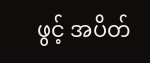ဖွင့် အပိတ်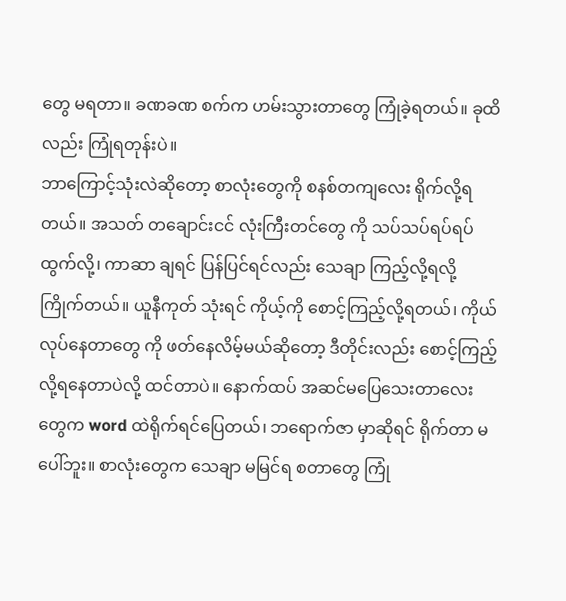တွေ မရတာ။ ခဏခဏ စက်က ဟမ်းသွားတာတွေ ကြုံခဲ့ရတယ်။ ခုထိလည်း ကြုံရတုန်းပဲ။
ဘာကြောင့်သုံးလဲဆိုတော့ စာလုံးတွေကို စနစ်တကျလေး ရိုက်လို့ရတယ်။ အသတ် တချောင်းငင် လုံးကြီးတင်တွေ ကို သပ်သပ်ရပ်ရပ်ထွက်လို့၊ ကာဆာ ချရင် ပြန်ပြင်ရင်လည်း သေချာ ကြည့်လို့ရလို့ ကြိုက်တယ်။ ယူနီကုတ် သုံးရင် ကိုယ့်ကို စောင့်ကြည့်လို့ရတယ်၊ ကိုယ်လုပ်နေတာတွေ ကို ဖတ်နေလိမ့်မယ်ဆိုတော့ ဒီတိုင်းလည်း စောင့်ကြည့်လို့ရနေတာပဲလို့ ထင်တာပဲ။ နောက်ထပ် အဆင်မပြေသေးတာလေးတွေက word ထဲရိုက်ရင်ပြေတယ်၊ ဘရောက်ဇာ မှာဆိုရင် ရိုက်တာ မပေါ်ဘူး။ စာလုံးတွေက သေချာ မမြင်ရ စတာတွေ ကြုံ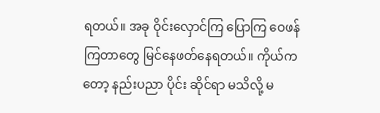ရတယ်။ အခု ဝိုင်းလှောင်ကြ ပြောကြ ဝေဖန်ကြတာတွေ မြင်နေဖတ်နေရတယ်။ ကိုယ်ကတော့ နည်းပညာ ပိုင်း ဆိုင်ရာ မသိလို့ မ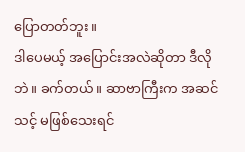ပြောတတ်ဘူး။
ဒါပေမယ့် အပြောင်းအလဲဆိုတာ ဒီလိုဘဲ။ ခက်တယ်။ ဆာဗာကြီးက အဆင်သင့် မဖြစ်သေးရင်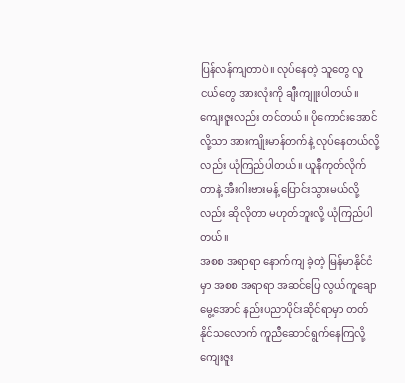ပြန်လန်ကျတာပဲ။ လုပ်နေတဲ့ သူတွေ လူငယ်တွေ အားလုံးကို ချီးကျူးပါတယ်။ ကျေးဇူးလည်း တင်တယ်။ ပိုကောင်းအောင်လို့သာ အားကျိုးမာန်တက်နဲ့ လုပ်နေတယ်လို့လည်း ယုံကြည်ပါတယ်။ ယူနီကုတ်လိုက်တာနဲ့ အီးဂါးဗားမန့် ပြောင်းသွားမယ်လို့လည်း ဆိုလိုတာ မဟုတ်ဘူးလို့ ယုံကြည်ပါတယ်။
အစစ အရာရာ နောက်ကျ ခဲ့တဲ့ မြန်မာနိုင်ငံမှာ အစစ အရာရာ အဆင်ပြေ လွယ်ကူချောမွေ့အောင် နည်းပညာပိုင်းဆိုင်ရာမှာ တတ်နိုင်သလောက် ကူညီဆောင်ရွက်နေကြလို့ ကျေးဇူး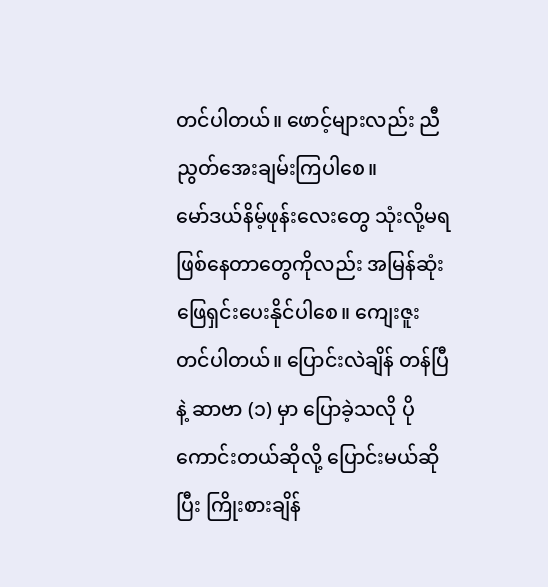တင်ပါတယ်။ ဖောင့်များလည်း ညီညွတ်အေးချမ်းကြပါစေ။
မော်ဒယ်နိမ့်ဖုန်းလေးတွေ သုံးလို့မရ ဖြစ်နေတာတွေကိုလည်း အမြန်ဆုံးဖြေရှင်းပေးနိုင်ပါစေ။ ကျေးဇူးတင်ပါတယ်။ ပြောင်းလဲချိန် တန်ပြီနဲ့ ဆာဗာ (၁) မှာ ပြောခဲ့သလို ပိုကောင်းတယ်ဆိုလို့ ပြောင်းမယ်ဆိုပြီး ကြိုးစားချိန်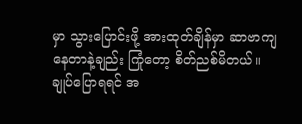မှာ သွားပြောင်းဖို့ အားထုတ်ချိန်မှာ ဆာဗာကျနေတာနဲ့ချည်း ကြုံတော့ စိတ်ညစ်မိတယ်။
ချုပ်ပြောရရင် အ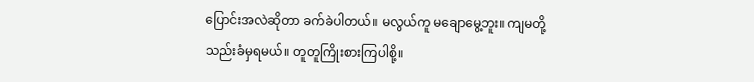ပြောင်းအလဲဆိုတာ ခက်ခဲပါတယ်။ မလွယ်ကူ မချောမွေ့ဘူး။ ကျမတို့ သည်းခံမှရမယ်။ တူတူကြိုးစားကြပါစို့။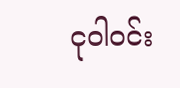ငုဝါဝင်း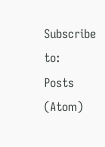Subscribe to:
Posts (Atom)